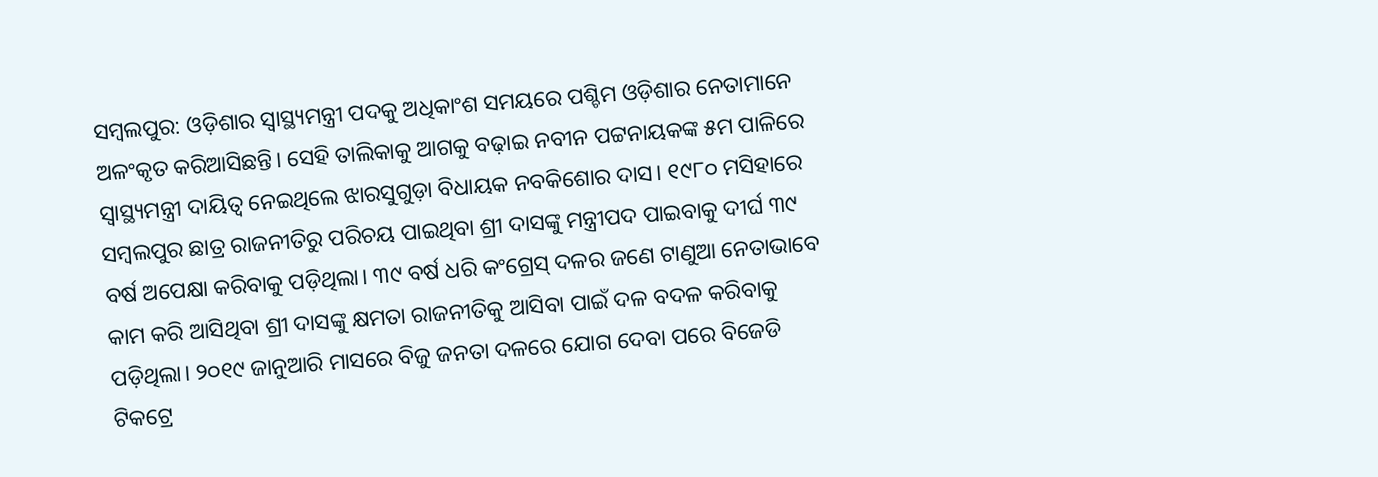ସମ୍ବଲପୁର: ଓଡ଼ିଶାର ସ୍ବାସ୍ଥ୍ୟମନ୍ତ୍ରୀ ପଦକୁ ଅଧିକାଂଶ ସମୟରେ ପଶ୍ଚିମ ଓଡ଼ିଶାର ନେତାମାନେ ଅଳଂକୃତ କରିଆସିଛନ୍ତି। ସେହି ତାଲିକାକୁ ଆଗକୁ ବଢ଼ାଇ ନବୀନ ପଟ୍ଟନାୟକଙ୍କ ୫ମ ପାଳିରେ ସ୍ବାସ୍ଥ୍ୟମନ୍ତ୍ରୀ ଦାୟିତ୍ବ ନେଇଥିଲେ ଝାରସୁଗୁଡ଼ା ବିଧାୟକ ନବକିଶୋର ଦାସ। ୧୯୮୦ ମସିହାରେ ସମ୍ବଲପୁର ଛାତ୍ର ରାଜନୀତିରୁ ପରିଚୟ ପାଇଥିବା ଶ୍ରୀ ଦାସଙ୍କୁ ମନ୍ତ୍ରୀପଦ ପାଇବାକୁ ଦୀର୍ଘ ୩୯ ବର୍ଷ ଅପେକ୍ଷା କରିବାକୁ ପଡ଼ିଥିଲା। ୩୯ ବର୍ଷ ଧରି କଂଗ୍ରେସ୍ ଦଳର ଜଣେ ଟାଣୁଆ ନେତାଭାବେ କାମ କରି ଆସିଥିବା ଶ୍ରୀ ଦାସଙ୍କୁ କ୍ଷମତା ରାଜନୀତିକୁ ଆସିବା ପାଇଁ ଦଳ ବଦଳ କରିବାକୁ ପଡ଼ିଥିଲା। ୨୦୧୯ ଜାନୁଆରି ମାସରେ ବିଜୁ ଜନତା ଦଳରେ ଯୋଗ ଦେବା ପରେ ବିଜେଡି ଟିକଟ୍ରେ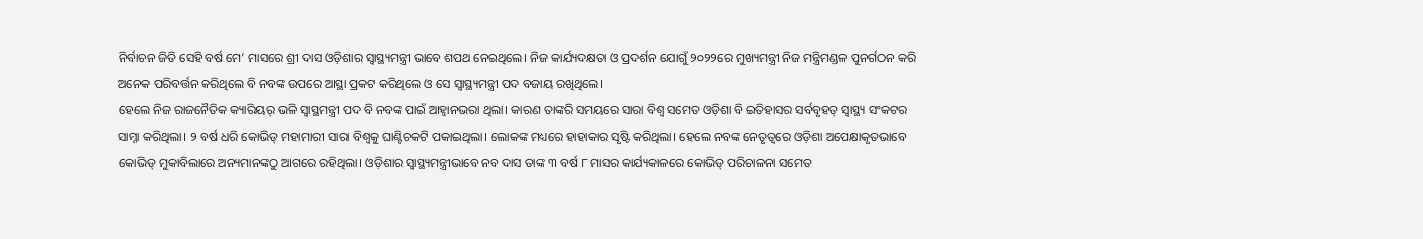ନିର୍ବାଚନ ଜିତି ସେହି ବର୍ଷ ମେ’ ମାସରେ ଶ୍ରୀ ଦାସ ଓଡ଼ିଶାର ସ୍ବାସ୍ଥ୍ୟମନ୍ତ୍ରୀ ଭାବେ ଶପଥ ନେଇଥିଲେ। ନିଜ କାର୍ଯ୍ୟଦକ୍ଷତା ଓ ପ୍ରଦର୍ଶନ ଯୋଗୁଁ ୨୦୨୨ରେ ମୁଖ୍ୟମନ୍ତ୍ରୀ ନିଜ ମନ୍ତ୍ରିମଣ୍ଡଳ ପୁନର୍ଗଠନ କରି ଅନେକ ପରିବର୍ତ୍ତନ କରିଥିଲେ ବି ନବଙ୍କ ଉପରେ ଆସ୍ଥା ପ୍ରକଟ କରିଥିଲେ ଓ ସେ ସ୍ବାସ୍ଥ୍ୟମନ୍ତ୍ରୀ ପଦ ବଜାୟ ରଖିଥିଲେ।
ହେଲେ ନିଜ ରାଜନୈତିକ କ୍ୟାରିୟର୍ ଭଳି ସ୍ବାସ୍ଥମନ୍ତ୍ରୀ ପଦ ବି ନବଙ୍କ ପାଇଁ ଆହ୍ବାନଭରା ଥିଲା। କାରଣ ତାଙ୍କରି ସମୟରେ ସାରା ବିଶ୍ବ ସମେତ ଓଡ଼ିଶା ବି ଇତିହାସର ସର୍ବବୃହତ୍ ସ୍ବାସ୍ଥ୍ୟ ସଂକଟର ସାମ୍ନା କରିଥିଲା। ୨ ବର୍ଷ ଧରି କୋଭିଡ୍ ମହାମାରୀ ସାରା ବିଶ୍ବକୁ ଘାଣ୍ଟିଚକଟି ପକାଇଥିଲା। ଲୋକଙ୍କ ମଧ୍ୟରେ ହାହାକାର ସୃଷ୍ଟି କରିଥିଲା। ହେଲେ ନବଙ୍କ ନେତୃତ୍ବରେ ଓଡ଼ିଶା ଅପେକ୍ଷାକୃତଭାବେ କୋଭିଡ୍ ମୁକାବିଲାରେ ଅନ୍ୟମାନଙ୍କଠୁ ଆଗରେ ରହିଥିଲା। ଓଡ଼ିଶାର ସ୍ବାସ୍ଥ୍ୟମନ୍ତ୍ରୀଭାବେ ନବ ଦାସ ତାଙ୍କ ୩ ବର୍ଷ ୮ ମାସର କାର୍ଯ୍ୟକାଳରେ କୋଭିଡ୍ ପରିଚାଳନା ସମେତ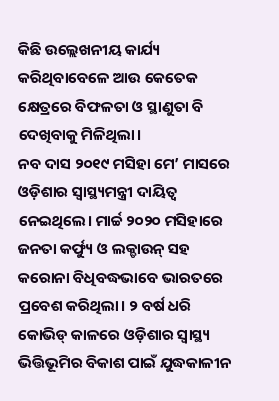କିଛି ଉଲ୍ଲେଖନୀୟ କାର୍ଯ୍ୟ କରିଥିବାବେଳେ ଆଉ କେତେକ କ୍ଷେତ୍ରରେ ବିଫଳତା ଓ ସ୍ଥାଣୁତା ବି ଦେଖିବାକୁ ମିଳିଥିଲା।
ନବ ଦାସ ୨୦୧୯ ମସିହା ମେ’ ମାସରେ ଓଡ଼ିଶାର ସ୍ବାସ୍ଥ୍ୟମନ୍ତ୍ରୀ ଦାୟିତ୍ବ ନେଇଥିଲେ। ମାର୍ଚ୍ଚ ୨୦୨୦ ମସିହାରେ ଜନତା କର୍ଫ୍ୟୁ ଓ ଲକ୍ଡାଉନ୍ ସହ କରୋନା ବିଧିବଦ୍ଧଭାବେ ଭାରତରେ ପ୍ରବେଶ କରିଥିଲା। ୨ ବର୍ଷ ଧରି କୋଭିଡ୍ କାଳରେ ଓଡ଼ିଶାର ସ୍ବାସ୍ଥ୍ୟ ଭିତ୍ତିଭୂମିର ବିକାଶ ପାଇଁ ଯୁଦ୍ଧକାଳୀନ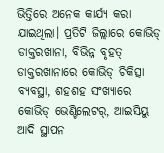ଭିତ୍ତିରେ ଅନେକ କାର୍ଯ୍ୟ କରା ଯାଇଥିଲା। ପ୍ରତିଟି ଜିଲ୍ଲାରେ କୋଭିଡ୍ ଡାକ୍ତରଖାନା, ବିଭିନ୍ନ ବୃହତ୍ ଡାକ୍ତରଖାନାରେ କୋଭିଡ୍ ଚିକିତ୍ସା ବ୍ୟବସ୍ଥା, ଶହଶହ ସଂଖ୍ୟାରେ କୋଭିଡ୍ ଭେଣ୍ଟିଲେଟର୍, ଆଇସିୟୁ ଆଦି ସ୍ଥାପନ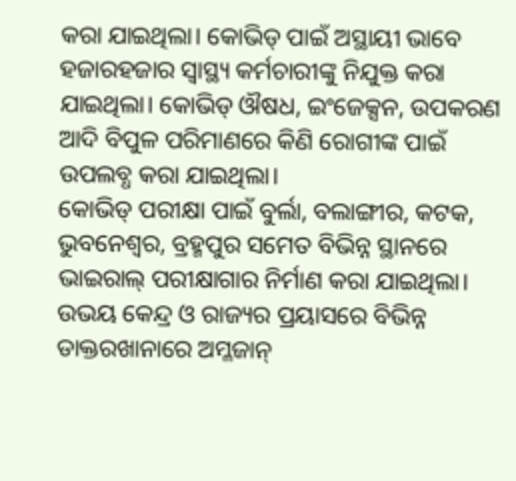କରା ଯାଇଥିଲା। କୋଭିଡ୍ ପାଇଁ ଅସ୍ଥାୟୀ ଭାବେ ହଜାରହଜାର ସ୍ବାସ୍ଥ୍ୟ କର୍ମଚାରୀଙ୍କୁ ନିଯୁକ୍ତ କରା ଯାଇଥିଲା। କୋଭିଡ୍ ଔଷଧ, ଇଂଜେକ୍ସନ, ଉପକରଣ ଆଦି ବିପୁଳ ପରିମାଣରେ କିଣି ରୋଗୀଙ୍କ ପାଇଁ ଉପଲବ୍ଧ କରା ଯାଇଥିଲା।
କୋଭିଡ୍ ପରୀକ୍ଷା ପାଇଁ ବୁର୍ଲା, ବଲାଙ୍ଗୀର, କଟକ, ଭୁବନେଶ୍ବର, ବ୍ରହ୍ମପୁର ସମେତ ବିଭିନ୍ନ ସ୍ଥାନରେ ଭାଇରାଲ୍ ପରୀକ୍ଷାଗାର ନିର୍ମାଣ କରା ଯାଇଥିଲା। ଉଭୟ କେନ୍ଦ୍ର ଓ ରାଜ୍ୟର ପ୍ରୟାସରେ ବିଭିନ୍ନ ଡାକ୍ତରଖାନାରେ ଅମ୍ଳଜାନ୍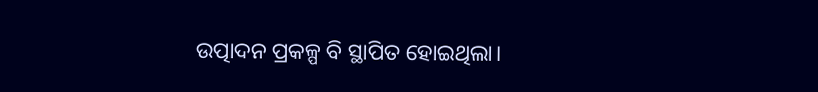ଉତ୍ପାଦନ ପ୍ରକଳ୍ପ ବି ସ୍ଥାପିତ ହୋଇଥିଲା।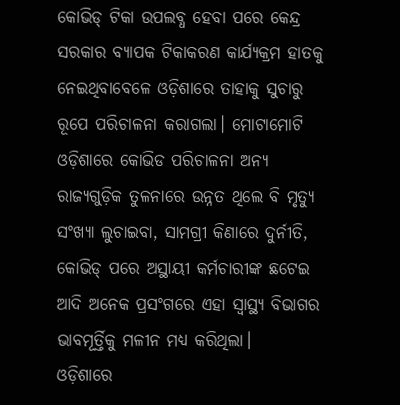କୋଭିଡ୍ ଟିକା ଉପଲବ୍ଧ ହେବା ପରେ କେନ୍ଦ୍ର ସରକାର ବ୍ୟାପକ ଟିକାକରଣ କାର୍ଯ୍ୟକ୍ରମ ହାତକୁ ନେଇଥିବାବେଳେ ଓଡ଼ିଶାରେ ତାହାକୁ ସୁଚାରୁ ରୂପେ ପରିଚାଳନା କରାଗଲା। ମୋଟାମୋଟି ଓଡ଼ିଶାରେ କୋଭିଡ ପରିଚାଳନା ଅନ୍ୟ ରାଜ୍ୟଗୁଡ଼ିକ ତୁଳନାରେ ଉନ୍ନତ ଥିଲେ ବି ମୃତ୍ୟୁ ସଂଖ୍ୟା ଲୁଚାଇବା, ସାମଗ୍ରୀ କିଣାରେ ଦୁର୍ନୀତି, କୋଭିଡ୍ ପରେ ଅସ୍ଥାୟୀ କର୍ମଚାରୀଙ୍କ ଛଟେଇ ଆଦି ଅନେକ ପ୍ରସଂଗରେ ଏହା ସ୍ବାସ୍ଥ୍ୟ ବିଭାଗର ଭାବମୂର୍ତ୍ତିକୁ ମଳୀନ ମଧ୍ୟ କରିଥିଲା।
ଓଡ଼ିଶାରେ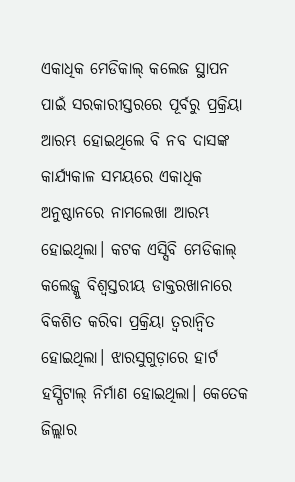ଏକାଧିକ ମେଡିକାଲ୍ କଲେଜ ସ୍ଥାପନ ପାଇଁ ସରକାରୀସ୍ତରରେ ପୂର୍ବରୁ ପ୍ରକ୍ରିୟା ଆରମ୍ଭ ହୋଇଥିଲେ ବି ନବ ଦାସଙ୍କ କାର୍ଯ୍ୟକାଳ ସମୟରେ ଏକାଧିକ ଅନୁଷ୍ଠାନରେ ନାମଲେଖା ଆରମ୍ଭ ହୋଇଥିଲା। କଟକ ଏସ୍ସିବି ମେଡିକାଲ୍ କଲେଜ୍କୁ ବିଶ୍ବସ୍ତରୀୟ ଡାକ୍ତରଖାନାରେ ବିକଶିତ କରିବା ପ୍ରକ୍ରିୟା ତ୍ବରାନ୍ବିତ ହୋଇଥିଲା। ଝାରସୁଗୁଡ଼ାରେ ହାର୍ଟ ହସ୍ପିଟାଲ୍ ନିର୍ମାଣ ହୋଇଥିଲା। କେତେକ ଜିଲ୍ଲାର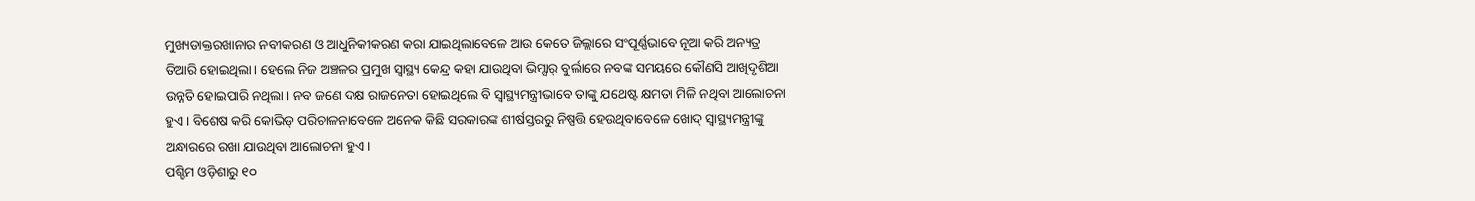ମୁଖ୍ୟଡାକ୍ତରଖାନାର ନବୀକରଣ ଓ ଆଧୁନିକୀକରଣ କରା ଯାଇଥିଲାବେଳେ ଆଉ କେତେ ଜିଲ୍ଲାରେ ସଂପୂର୍ଣ୍ଣଭାବେ ନୂଆ କରି ଅନ୍ୟତ୍ର ତିଆରି ହୋଇଥିଲା। ହେଲେ ନିଜ ଅଞ୍ଚଳର ପ୍ରମୁଖ ସ୍ବାସ୍ଥ୍ୟ କେନ୍ଦ୍ର କହା ଯାଉଥିବା ଭିମ୍ସାର୍ ବୁର୍ଲାରେ ନବଙ୍କ ସମୟରେ କୌଣସି ଆଖିଦୃଶିଆ ଉନ୍ନତି ହୋଇପାରି ନଥିଲା। ନବ ଜଣେ ଦକ୍ଷ ରାଜନେତା ହୋଇଥିଲେ ବି ସ୍ବାସ୍ଥ୍ୟମନ୍ତ୍ରୀଭାବେ ତାଙ୍କୁ ଯଥେଷ୍ଟ କ୍ଷମତା ମିଳି ନଥିବା ଆଲୋଚନା ହୁଏ। ବିଶେଷ କରି କୋଭିଡ୍ ପରିଚାଳନାବେଳେ ଅନେକ କିଛି ସରକାରଙ୍କ ଶୀର୍ଷସ୍ତରରୁ ନିଷ୍ପତ୍ତି ହେଉଥିବାବେଳେ ଖୋଦ୍ ସ୍ବାସ୍ଥ୍ୟମନ୍ତ୍ରୀଙ୍କୁ ଅନ୍ଧାରରେ ରଖା ଯାଉଥିବା ଆଲୋଚନା ହୁଏ।
ପଶ୍ଚିମ ଓଡ଼ିଶାରୁ ୧୦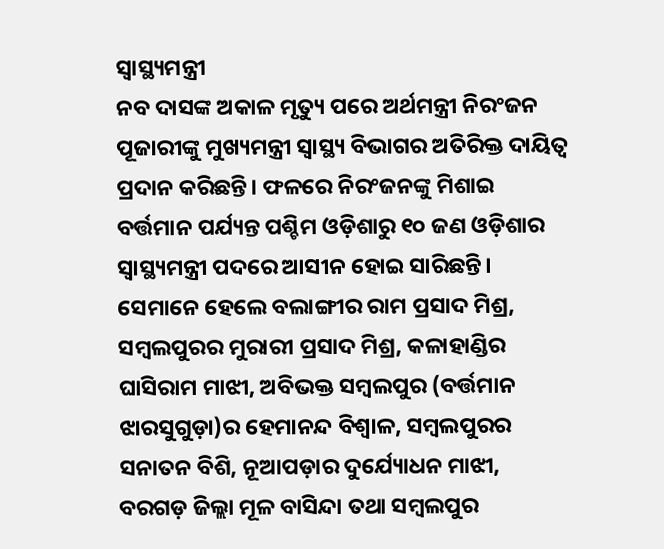ସ୍ବାସ୍ଥ୍ୟମନ୍ତ୍ରୀ
ନବ ଦାସଙ୍କ ଅକାଳ ମୃତ୍ୟୁ ପରେ ଅର୍ଥମନ୍ତ୍ରୀ ନିରଂଜନ ପୂଜାରୀଙ୍କୁ ମୁଖ୍ୟମନ୍ତ୍ରୀ ସ୍ବାସ୍ଥ୍ୟ ବିଭାଗର ଅତିରିକ୍ତ ଦାୟିତ୍ବ ପ୍ରଦାନ କରିଛନ୍ତି। ଫଳରେ ନିରଂଜନଙ୍କୁ ମିଶାଇ ବର୍ତ୍ତମାନ ପର୍ଯ୍ୟନ୍ତ ପଶ୍ଚିମ ଓଡ଼ିଶାରୁ ୧୦ ଜଣ ଓଡ଼ିଶାର ସ୍ବାସ୍ଥ୍ୟମନ୍ତ୍ରୀ ପଦରେ ଆସୀନ ହୋଇ ସାରିଛନ୍ତି। ସେମାନେ ହେଲେ ବଲାଙ୍ଗୀର ରାମ ପ୍ରସାଦ ମିଶ୍ର, ସମ୍ବଲପୁରର ମୁରାରୀ ପ୍ରସାଦ ମିଶ୍ର, କଳାହାଣ୍ଡିର ଘାସିରାମ ମାଝୀ, ଅବିଭକ୍ତ ସମ୍ବଲପୁର (ବର୍ତ୍ତମାନ ଝାରସୁଗୁଡ଼ା)ର ହେମାନନ୍ଦ ବିଶ୍ବାଳ, ସମ୍ବଲପୁରର ସନାତନ ବିଶି, ନୂଆପଡ଼ାର ଦୁର୍ଯ୍ୟୋଧନ ମାଝୀ, ବରଗଡ଼ ଜିଲ୍ଲା ମୂଳ ବାସିନ୍ଦା ତଥା ସମ୍ବଲପୁର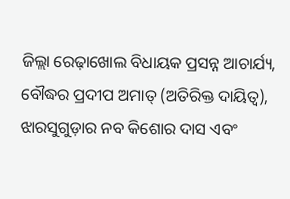ଜିଲ୍ଲା ରେଢ଼ାଖୋଲ ବିଧାୟକ ପ୍ରସନ୍ନ ଆଚାର୍ଯ୍ୟ, ବୌଦ୍ଧର ପ୍ରଦୀପ ଅମାତ୍ (ଅତିରିକ୍ତ ଦାୟିତ୍ବ), ଝାରସୁଗୁଡ଼ାର ନବ କିଶୋର ଦାସ ଏବଂ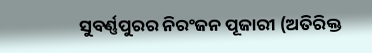ସୁବର୍ଣ୍ଣପୁରର ନିରଂଜନ ପୂଜାରୀ (ଅତିରିକ୍ତ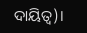ଦାୟିତ୍ବ)।